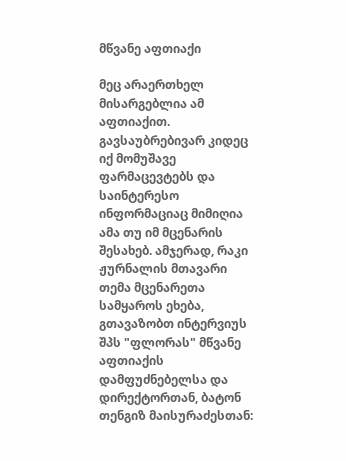მწვანე აფთიაქი

მეც არაერთხელ მისარგებლია ამ აფთიაქით. გავსაუბრებივარ კიდეც იქ მომუშავე ფარმაცევტებს და საინტერესო ინფორმაციაც მიმიღია ამა თუ იმ მცენარის შესახებ. ამჯერად, რაკი ჟურნალის მთავარი თემა მცენარეთა სამყაროს ეხება, გთავაზობთ ინტერვიუს შპს "ფლორას" მწვანე აფთიაქის დამფუძნებელსა და დირექტორთან, ბატონ თენგიზ მაისურაძესთან: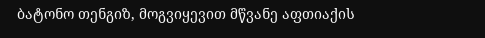ბატონო თენგიზ, მოგვიყევით მწვანე აფთიაქის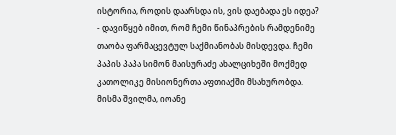ისტორია, როდის დაარსდა ის, ვის დაებადა ეს იდეა?
- დავიწყებ იმით, რომ ჩემი წინაპრების რამდენიმე თაობა ფარმაცევტულ საქმიანობას მისდევდა. ჩემი პაპის პაპა სიმონ მაისურაძე ახალციხეში მოქმედ კათოლიკე მისიონერთა აფთიაქში მსახურობდა. მისმა შვილმა, იოანე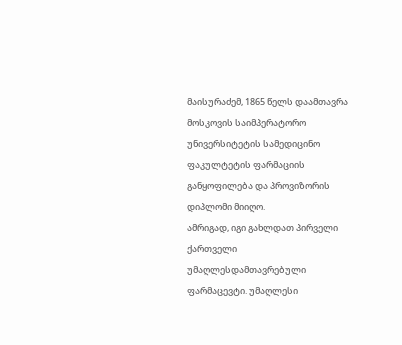მაისურაძემ, 1865 წელს დაამთავრა მოსკოვის საიმპერატორო უნივერსიტეტის სამედიცინო ფაკულტეტის ფარმაციის განყოფილება და პროვიზორის დიპლომი მიიღო.
ამრიგად, იგი გახლდათ პირველი ქართველი უმაღლესდამთავრებული ფარმაცევტი. უმაღლესი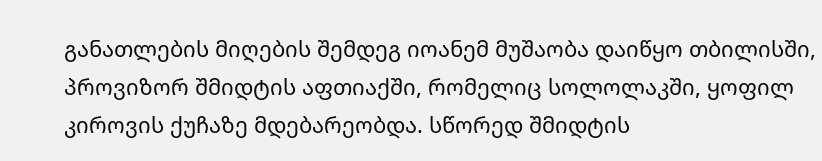განათლების მიღების შემდეგ იოანემ მუშაობა დაიწყო თბილისში, პროვიზორ შმიდტის აფთიაქში, რომელიც სოლოლაკში, ყოფილ კიროვის ქუჩაზე მდებარეობდა. სწორედ შმიდტის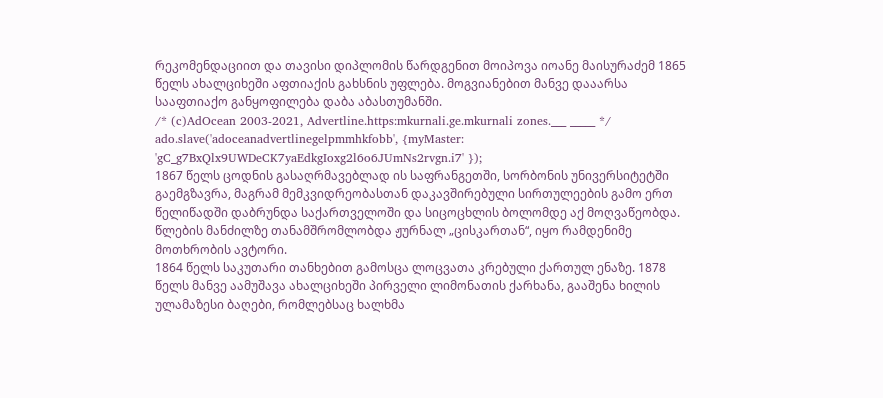რეკომენდაციით და თავისი დიპლომის წარდგენით მოიპოვა იოანე მაისურაძემ 1865 წელს ახალციხეში აფთიაქის გახსნის უფლება. მოგვიანებით მანვე დააარსა სააფთიაქო განყოფილება დაბა აბასთუმანში.
/* (c)AdOcean 2003-2021, Advertline.https:mkurnali.ge.mkurnali zones.___ _____ */
ado.slave('adoceanadvertlinegelpmmhkfobb', {myMaster: 'gC_g7BxQlx9UWDeCK7yaEdkgIoxg2l6o6JUmNs2rvgn.i7' });
1867 წელს ცოდნის გასაღრმავებლად ის საფრანგეთში, სორბონის უნივერსიტეტში გაემგზავრა, მაგრამ მემკვიდრეობასთან დაკავშირებული სირთულეების გამო ერთ წელიწადში დაბრუნდა საქართველოში და სიცოცხლის ბოლომდე აქ მოღვაწეობდა. წლების მანძილზე თანამშრომლობდა ჟურნალ „ცისკართან“, იყო რამდენიმე მოთხრობის ავტორი.
1864 წელს საკუთარი თანხებით გამოსცა ლოცვათა კრებული ქართულ ენაზე. 1878 წელს მანვე აამუშავა ახალციხეში პირველი ლიმონათის ქარხანა, გააშენა ხილის ულამაზესი ბაღები, რომლებსაც ხალხმა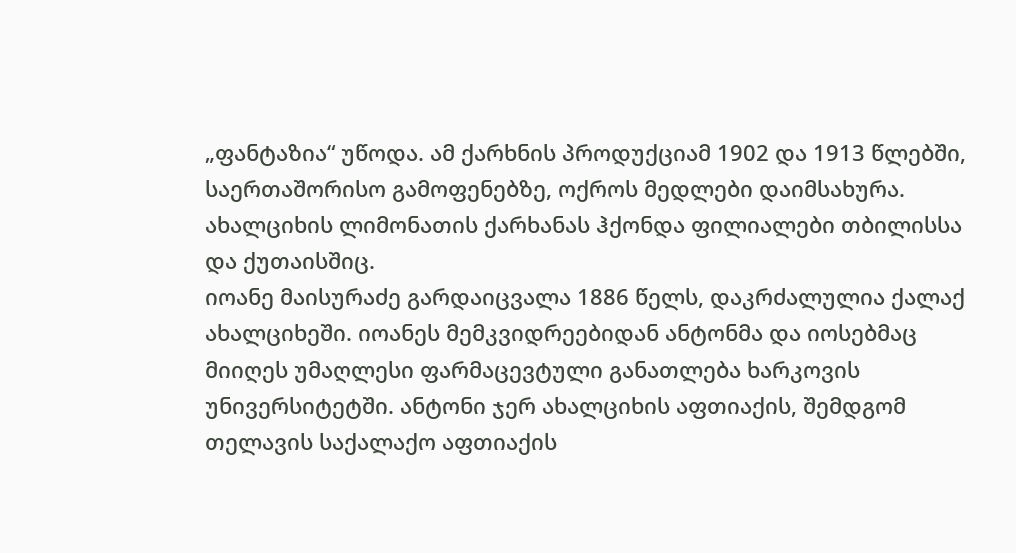„ფანტაზია“ უწოდა. ამ ქარხნის პროდუქციამ 1902 და 1913 წლებში, საერთაშორისო გამოფენებზე, ოქროს მედლები დაიმსახურა. ახალციხის ლიმონათის ქარხანას ჰქონდა ფილიალები თბილისსა და ქუთაისშიც.
იოანე მაისურაძე გარდაიცვალა 1886 წელს, დაკრძალულია ქალაქ ახალციხეში. იოანეს მემკვიდრეებიდან ანტონმა და იოსებმაც მიიღეს უმაღლესი ფარმაცევტული განათლება ხარკოვის უნივერსიტეტში. ანტონი ჯერ ახალციხის აფთიაქის, შემდგომ თელავის საქალაქო აფთიაქის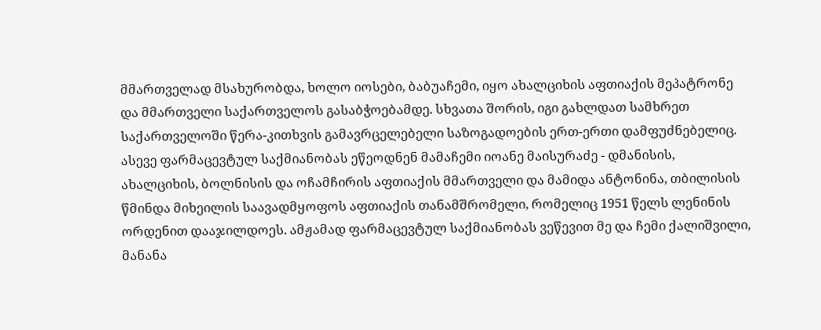მმართველად მსახურობდა, ხოლო იოსები, ბაბუაჩემი, იყო ახალციხის აფთიაქის მეპატრონე და მმართველი საქართველოს გასაბჭოებამდე. სხვათა შორის, იგი გახლდათ სამხრეთ საქართველოში წერა-კითხვის გამავრცელებელი საზოგადოების ერთ-ერთი დამფუძნებელიც. ასევე ფარმაცევტულ საქმიანობას ეწეოდნენ მამაჩემი იოანე მაისურაძე - დმანისის, ახალციხის, ბოლნისის და ოჩამჩირის აფთიაქის მმართველი და მამიდა ანტონინა, თბილისის წმინდა მიხეილის საავადმყოფოს აფთიაქის თანამშრომელი, რომელიც 1951 წელს ლენინის ორდენით დააჯილდოეს. ამჟამად ფარმაცევტულ საქმიანობას ვეწევით მე და ჩემი ქალიშვილი, მანანა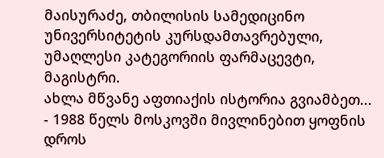მაისურაძე, თბილისის სამედიცინო უნივერსიტეტის კურსდამთავრებული, უმაღლესი კატეგორიის ფარმაცევტი, მაგისტრი.
ახლა მწვანე აფთიაქის ისტორია გვიამბეთ...
- 1988 წელს მოსკოვში მივლინებით ყოფნის დროს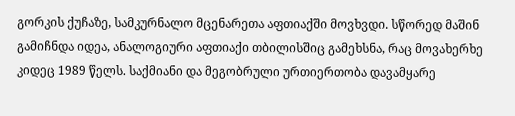გორკის ქუჩაზე, სამკურნალო მცენარეთა აფთიაქში მოვხვდი. სწორედ მაშინ გამიჩნდა იდეა, ანალოგიური აფთიაქი თბილისშიც გამეხსნა, რაც მოვახერხე კიდეც 1989 წელს. საქმიანი და მეგობრული ურთიერთობა დავამყარე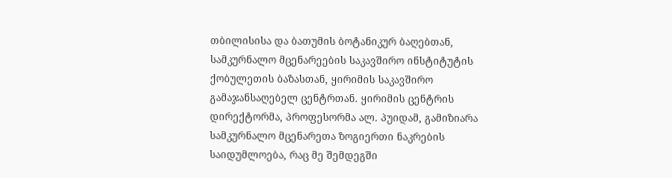თბილისისა და ბათუმის ბოტანიკურ ბაღებთან, სამკურნალო მცენარეების საკავშირო ინსტიტუტის ქობულეთის ბაზასთან, ყირიმის საკავშირო გამაჯანსაღებელ ცენტრთან. ყირიმის ცენტრის დირექტორმა, პროფესორმა ალ. პუიდამ, გამიზიარა სამკურნალო მცენარეთა ზოგიერთი ნაკრების საიდუმლოება, რაც მე შემდეგში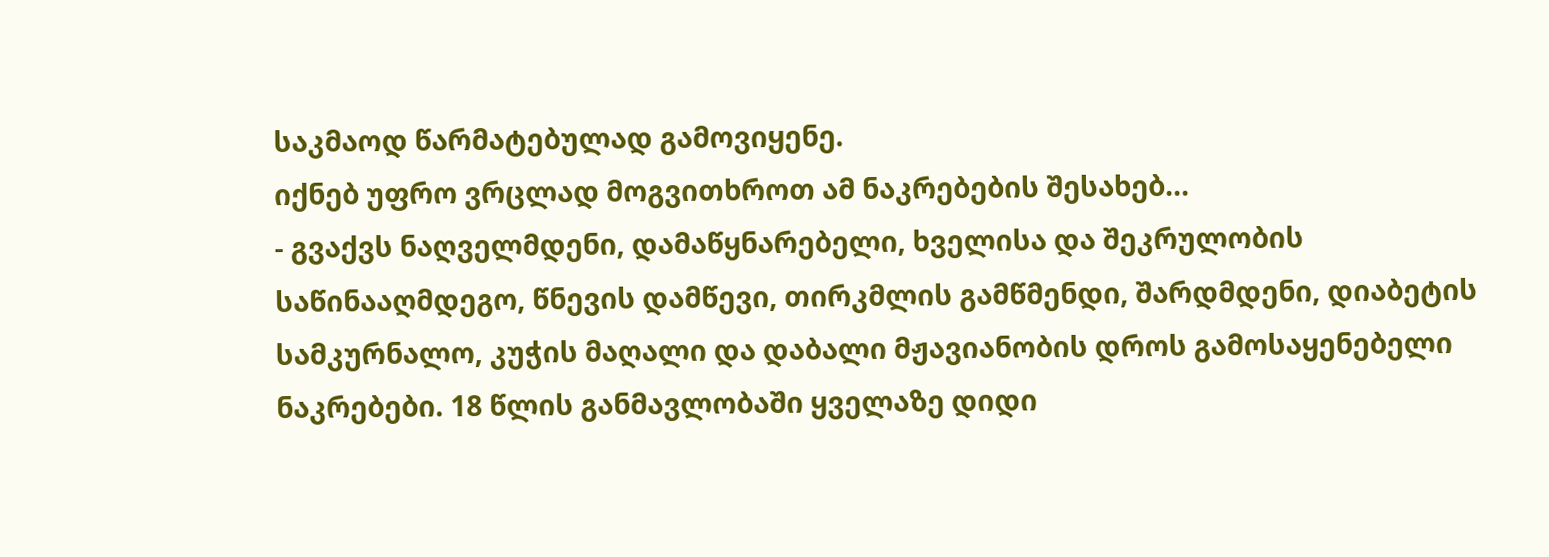საკმაოდ წარმატებულად გამოვიყენე.
იქნებ უფრო ვრცლად მოგვითხროთ ამ ნაკრებების შესახებ...
- გვაქვს ნაღველმდენი, დამაწყნარებელი, ხველისა და შეკრულობის საწინააღმდეგო, წნევის დამწევი, თირკმლის გამწმენდი, შარდმდენი, დიაბეტის სამკურნალო, კუჭის მაღალი და დაბალი მჟავიანობის დროს გამოსაყენებელი ნაკრებები. 18 წლის განმავლობაში ყველაზე დიდი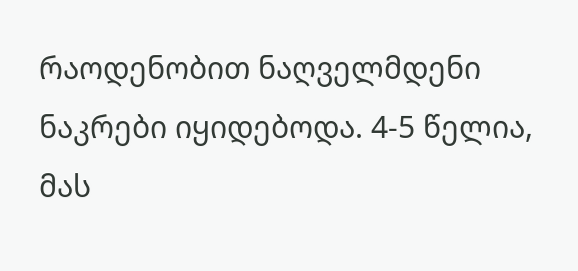რაოდენობით ნაღველმდენი ნაკრები იყიდებოდა. 4-5 წელია, მას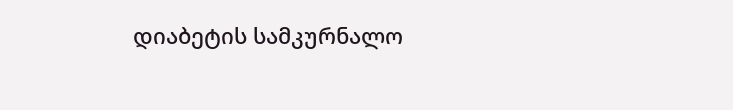დიაბეტის სამკურნალო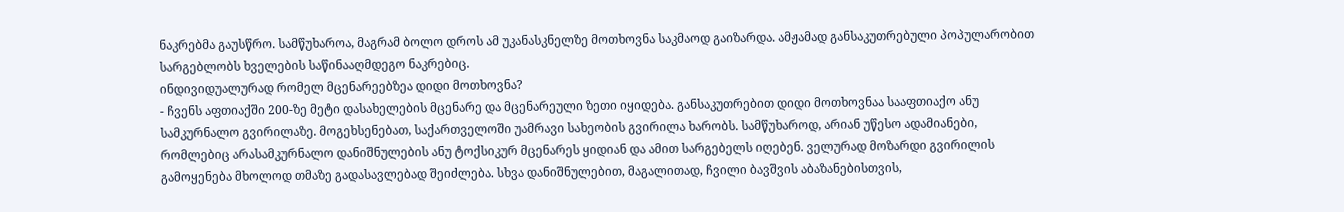ნაკრებმა გაუსწრო. სამწუხაროა, მაგრამ ბოლო დროს ამ უკანასკნელზე მოთხოვნა საკმაოდ გაიზარდა. ამჟამად განსაკუთრებული პოპულარობით სარგებლობს ხველების საწინააღმდეგო ნაკრებიც.
ინდივიდუალურად რომელ მცენარეებზეა დიდი მოთხოვნა?
- ჩვენს აფთიაქში 200-ზე მეტი დასახელების მცენარე და მცენარეული ზეთი იყიდება. განსაკუთრებით დიდი მოთხოვნაა სააფთიაქო ანუ სამკურნალო გვირილაზე. მოგეხსენებათ, საქართველოში უამრავი სახეობის გვირილა ხარობს. სამწუხაროდ, არიან უწესო ადამიანები, რომლებიც არასამკურნალო დანიშნულების ანუ ტოქსიკურ მცენარეს ყიდიან და ამით სარგებელს იღებენ. ველურად მოზარდი გვირილის გამოყენება მხოლოდ თმაზე გადასავლებად შეიძლება. სხვა დანიშნულებით, მაგალითად, ჩვილი ბავშვის აბაზანებისთვის,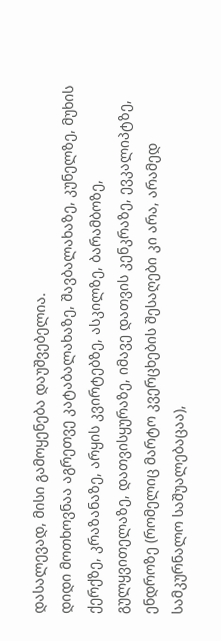დასალევად, მისი გამოყენება დაუშვებელია.
დიდი მოთხოვნაა აგრეთვე კატაბალახაზე, შავბალახაზე, კუნელზე, მუხის ქერქზე, კრაზანაზე, არყის კვირტებზე, ასკილზე, ბარამბოზე, გულყვითელაზე, დათვისყურაზე, იმავე დათვის კენკრაზე, ევკალიპტზე, ენდროზე (რომელიც მარტო კვერცხების შესაღები კი არა, არამედ სამკურნალო საშუალებაცაა),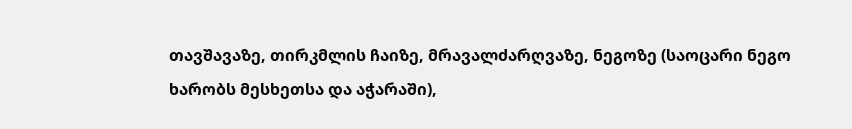თავშავაზე, თირკმლის ჩაიზე, მრავალძარღვაზე, ნეგოზე (საოცარი ნეგო ხარობს მესხეთსა და აჭარაში),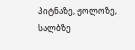პიტნაზე, ჟოლოზე, სალბზე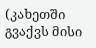(კახეთში გვაქვს მისი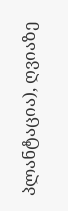პლანტაცია), ღვიაზე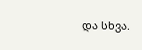და სხვა.